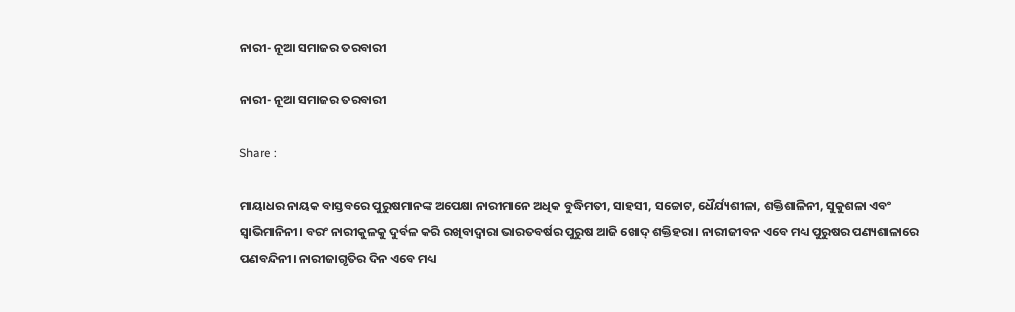ନାରୀ- ନୂଆ ସମାଜର ତରବାରୀ

ନାରୀ- ନୂଆ ସମାଜର ତରବାରୀ

Share :

ମାୟାଧର ନାୟକ ବାସ୍ତବରେ ପୁରୁଷମାନଙ୍କ ଅପେକ୍ଷା ନାରୀମାନେ ଅଧିକ ବୁଦ୍ଧିମତୀ, ସାହସୀ, ସଚ୍ଚୋଟ, ଧୈର୍ଯ୍ୟଶୀଳା, ଶକ୍ତିଶାଳିନୀ, ସୁକୁଶଳା ଏବଂ ସ୍ୱାଭିମାନିନୀ। ବରଂ ନାରୀକୁଳକୁ ଦୁର୍ବଳ କରି ରଖିବାଦ୍ୱାରା ଭାରତବର୍ଷର ପୁରୁଷ ଆଜି ଖୋଦ୍ ଶକ୍ତିହରା। ନାରୀଜୀବନ ଏବେ ମଧ୍ୟ ପୁରୁଷର ପଣ୍ୟଶାଳାରେ ପଣବନ୍ଦିନୀ। ନାରୀଜାଗୃତିର ଦିନ ଏବେ ମଧ୍ୟ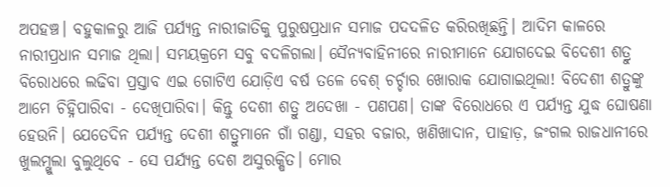ଅପହଞ୍ଚ। ବହୁକାଳରୁ ଆଜି ପର୍ଯ୍ୟନ୍ତ ନାରୀଜାତିକୁ ପୁରୁଷପ୍ରଧାନ ସମାଜ ପଦଦଳିତ କରିରଖିଛନ୍ତି। ଆଦିମ କାଳରେ ନାରୀପ୍ରଧାନ ସମାଜ ଥିଲା। ସମୟକ୍ରମେ ସବୁ ବଦଳିଗଲା। ସୈନ୍ୟବାହିନୀରେ ନାରୀମାନେ ଯୋଗଦେଇ ବିଦେଶୀ ଶତ୍ରୁ ବିରୋଧରେ ଲଢିବା ପ୍ରସ୍ତାବ ଏଇ ଗୋଟିଏ ଯୋଡ଼ିଏ ବର୍ଷ ତଳେ ବେଶ୍ ଚର୍ଚ୍ଚାର ଖୋରାକ ଯୋଗାଇଥିଲା! ବିଦେଶୀ ଶତ୍ରୁଙ୍କୁ ଆମେ ଚିହ୍ନିପାରିବା - ଦେଖିପାରିବା। କିନ୍ତୁ ଦେଶୀ ଶତ୍ରୁ ଅଦେଖା - ପଣପଣ। ତାଙ୍କ ବିରୋଧରେ ଏ ପର୍ଯ୍ୟନ୍ତ ଯୁଦ୍ଧ ଘୋଷଣା ହେଉନି। ଯେତେଦିନ ପର୍ଯ୍ୟନ୍ତ ଦେଶୀ ଶତ୍ରୁମାନେ ଗାଁ ଗଣ୍ଡା, ସହର ବଜାର, ଖଣିଖାଦାନ, ପାହାଡ଼, ଜଂଗଲ ରାଜଧାନୀରେ ଖୁଲମ୍ଖୁଲା ବୁଲୁଥିବେ - ସେ ପର୍ଯ୍ୟନ୍ତ ଦେଶ ଅସୁରକ୍ଷିତ। ମୋର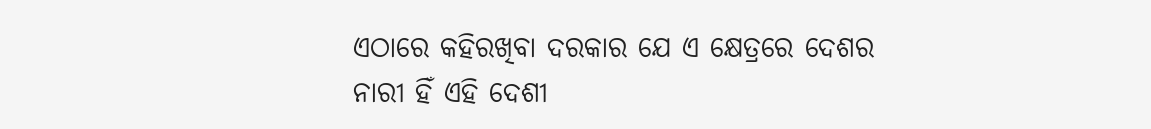ଏଠାରେ କହିରଖିବା ଦରକାର ଯେ ଏ କ୍ଷେତ୍ରରେ ଦେଶର ନାରୀ ହିଁ ଏହି ଦେଶୀ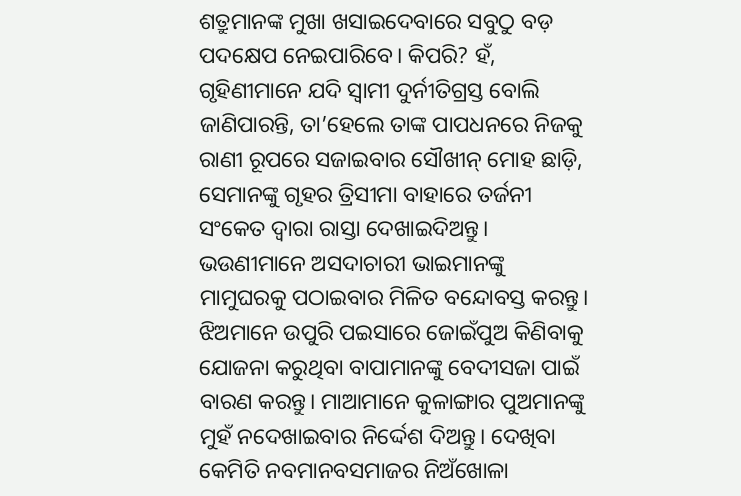ଶତ୍ରୁମାନଙ୍କ ମୁଖା ଖସାଇଦେବାରେ ସବୁଠୁ ବଡ଼ ପଦକ୍ଷେପ ନେଇପାରିବେ। କିପରି? ହଁ, ଗୃହିଣୀମାନେ ଯଦି ସ୍ୱାମୀ ଦୁର୍ନୀତିଗ୍ରସ୍ତ ବୋଲି ଜାଣିପାରନ୍ତି, ତା’ହେଲେ ତାଙ୍କ ପାପଧନରେ ନିଜକୁ ରାଣୀ ରୂପରେ ସଜାଇବାର ସୌଖୀନ୍ ମୋହ ଛାଡ଼ି, ସେମାନଙ୍କୁ ଗୃହର ତ୍ରିସୀମା ବାହାରେ ତର୍ଜନୀ ସଂକେତ ଦ୍ୱାରା ରାସ୍ତା ଦେଖାଇଦିଅନ୍ତୁ। ଭଉଣୀମାନେ ଅସଦାଚାରୀ ଭାଇମାନଙ୍କୁ ମାମୁଘରକୁ ପଠାଇବାର ମିଳିତ ବନ୍ଦୋବସ୍ତ କରନ୍ତୁ। ଝିଅମାନେ ଉପୁରି ପଇସାରେ ଜୋଇଁପୁଅ କିଣିବାକୁ ଯୋଜନା କରୁଥିବା ବାପାମାନଙ୍କୁ ବେଦୀସଜା ପାଇଁ ବାରଣ କରନ୍ତୁ। ମାଆମାନେ କୁଳାଙ୍ଗାର ପୁଅମାନଙ୍କୁ ମୁହଁ ନଦେଖାଇବାର ନିର୍ଦ୍ଦେଶ ଦିଅନ୍ତୁ। ଦେଖିବା କେମିତି ନବମାନବସମାଜର ନିଅଁଖୋଳା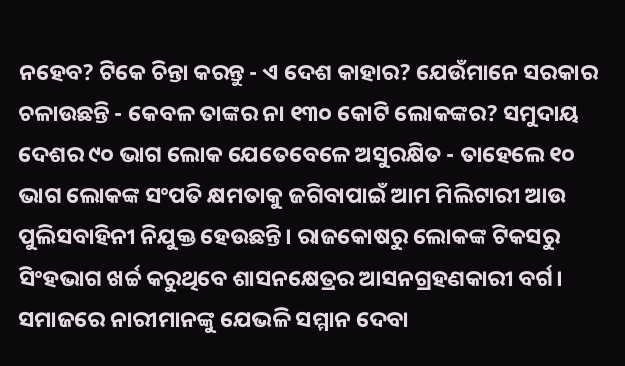ନହେବ? ଟିକେ ଚିନ୍ତା କରନ୍ତୁ - ଏ ଦେଶ କାହାର? ଯେଉଁମାନେ ସରକାର ଚଳାଉଛନ୍ତି - କେବଳ ତାଙ୍କର ନା ୧୩୦ କୋଟି ଲୋକଙ୍କର? ସମୁଦାୟ ଦେଶର ୯୦ ଭାଗ ଲୋକ ଯେତେବେଳେ ଅସୁରକ୍ଷିତ - ତାହେଲେ ୧୦ ଭାଗ ଲୋକଙ୍କ ସଂପତି କ୍ଷମତାକୁ ଜଗିବାପାଇଁ ଆମ ମିଲିଟାରୀ ଆଉ ପୁଲିସବାହିନୀ ନିଯୁକ୍ତ ହେଉଛନ୍ତି। ରାଜକୋଷରୁ ଲୋକଙ୍କ ଟିକସରୁ ସିଂହଭାଗ ଖର୍ଚ୍ଚ କରୁଥିବେ ଶାସନକ୍ଷେତ୍ରର ଆସନଗ୍ରହଣକାରୀ ବର୍ଗ। ସମାଜରେ ନାରୀମାନଙ୍କୁ ଯେଭଳି ସମ୍ମାନ ଦେବା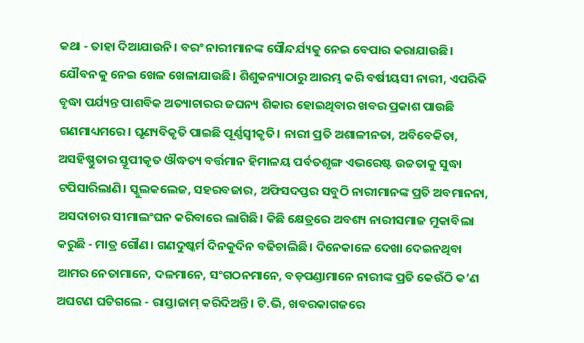କଥା - ତାହା ଦିଆଯାଉନି। ବରଂ ନାରୀମାନଙ୍କ ସୌନ୍ଦର୍ଯ୍ୟକୁ ନେଇ ବେପାର କରାଯାଉଛି। ଯୌବନକୁ ନେଇ ଖେଳ ଖେଳାଯାଉଛି। ଶିଶୁକନ୍ୟାଠାରୁ ଆରମ୍ଭ କରି ବର୍ଷୀୟସୀ ନାରୀ, ଏପରିକି ବୃଦ୍ଧା ପର୍ଯ୍ୟନ୍ତ ପାଶବିକ ଅତ୍ୟାଚାରର ଜଘନ୍ୟ ଶିକାର ହୋଇଥିବାର ଖବର ପ୍ରକାଶ ପାଉଛି ଗଣମାଧ୍ୟମରେ। ଘୃଣ୍ୟବିକୃତି ପାଇଛି ପୂର୍ଣ୍ଣସ୍ୱୀକୃତି। ନାରୀ ପ୍ରତି ଅଶାଳୀନତା, ଅବିବେକିତା, ଅସହିଷ୍ଣୁତାର ସ୍ତୂପୀକୃତ ଔଦ୍ଧତ୍ୟ ବର୍ତ୍ତମାନ ହିମାଳୟ ପର୍ବତଶୃଙ୍ଗ ଏଭରେଷ୍ଟ ଉଚ୍ଚତାକୁ ସୁଦ୍ଧା ଟପିସାରିଲାଣି। ସ୍କୁଲକଲେଜ, ସହରବଜାର, ଅଫିସଦପ୍ତର ସବୁଠି ନାରୀମାନଙ୍କ ପ୍ରତି ଅବମାନନା, ଅସଦାଚାର ସୀମାଲଂଘନ କରିବାରେ ଲାଗିଛି। କିଛି କ୍ଷେତ୍ରରେ ଅବଶ୍ୟ ନାରୀସମାଜ ମୁକାବିଲା କରୁଛି - ମାତ୍ର ଗୌଣ। ଗଣଦୁଷ୍କର୍ମ ଦିନକୁଦିନ ବଢିଚାଲିଛି। ଦିନେକାଳେ ଦେଖା ଦେଇନଥିବା ଆମର ନେତାମାନେ, ଦଳମାନେ, ସଂଗଠନମାନେ, ବଡ଼ପଣ୍ଡାମାନେ ନାରୀଙ୍କ ପ୍ରତି କେଉଁଠି କ’ଣ ଅଘଟଣ ଘଟିଗଲେ - ରାସ୍ତାଜାମ୍ କରିଦିଅନ୍ତି। ଟି.ଭି, ଖବରକାଗଜରେ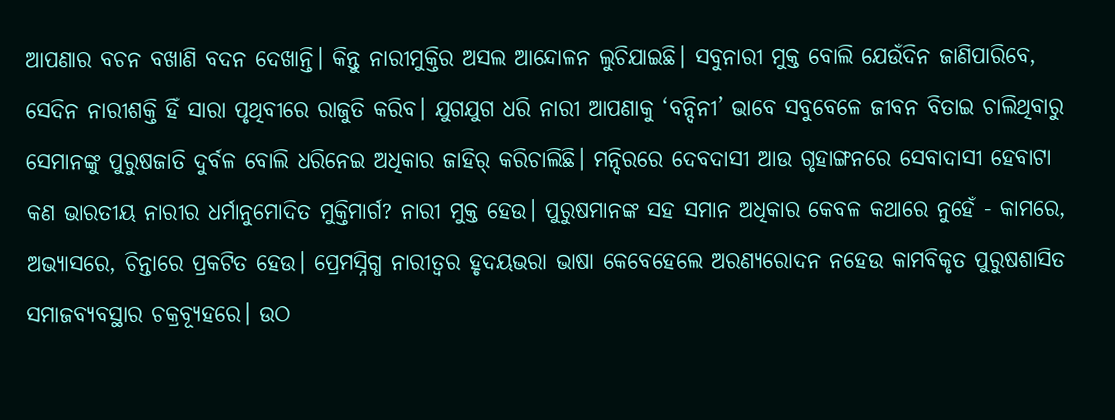ଆପଣାର ବଚନ ବଖାଣି ବଦନ ଦେଖାନ୍ତି। କିନ୍ତୁ ନାରୀମୁକ୍ତିର ଅସଲ ଆନ୍ଦୋଳନ ଲୁଚିଯାଇଛି। ସବୁନାରୀ ମୁକ୍ତ ବୋଲି ଯେଉଁଦିନ ଜାଣିପାରିବେ, ସେଦିନ ନାରୀଶକ୍ତି ହିଁ ସାରା ପୃଥିବୀରେ ରାଜୁତି କରିବ। ଯୁଗଯୁଗ ଧରି ନାରୀ ଆପଣାକୁ ‘ବନ୍ଦିନୀ’ ଭାବେ ସବୁବେଳେ ଜୀବନ ବିତାଇ ଚାଲିଥିବାରୁ ସେମାନଙ୍କୁ ପୁରୁଷଜାତି ଦୁର୍ବଳ ବୋଲି ଧରିନେଇ ଅଧିକାର ଜାହିର୍ କରିଚାଲିଛି। ମନ୍ଦିରରେ ଦେବଦାସୀ ଆଉ ଗୃହାଙ୍ଗନରେ ସେବାଦାସୀ ହେବାଟା କଣ ଭାରତୀୟ ନାରୀର ଧର୍ମାନୁମୋଦିତ ମୁକ୍ତିମାର୍ଗ? ନାରୀ ମୁକ୍ତ ହେଉ। ପୁରୁଷମାନଙ୍କ ସହ ସମାନ ଅଧିକାର କେବଳ କଥାରେ ନୁହେଁ - କାମରେ, ଅଭ୍ୟାସରେ, ଚିନ୍ତାରେ ପ୍ରକଟିତ ହେଉ। ପ୍ରେମସ୍ନିଗ୍ଧ ନାରୀତ୍ୱର ହୃଦୟଭରା ଭାଷା କେବେହେଲେ ଅରଣ୍ୟରୋଦନ ନହେଉ କାମବିକୃତ ପୁରୁଷଶାସିତ ସମାଜବ୍ୟବସ୍ଥାର ଚକ୍ରବ୍ୟୂହରେ। ଉଠ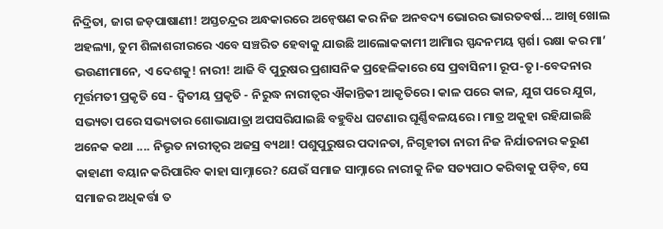ନିଦ୍ରିତା, ଜାଗ ଜଡ଼ପାଷାଣୀ! ଅସ୍ତଚନ୍ଦ୍ରର ଅନ୍ଧକାରରେ ଅନ୍ୱେଷଣ କର ନିଜ ଅନବଦ୍ୟ ଭୋରର ଭାରତବର୍ଷ... ଆଖି ଖୋଲ ଅହଲ୍ୟା, ତୁମ ଶିଳାଶରୀରରେ ଏବେ ସଞ୍ଚରିତ ହେବାକୁ ଯାଉଛି ଆଲୋକକାମୀ ଆମିାର ସ୍ପନ୍ଦନମୟ ସ୍ପର୍ଶ। ରକ୍ଷା କର ମା’ ଭଉଣୀମାନେ, ଏ ଦେଶକୁ! ନାରୀ! ଆଜି ବି ପୁରୁଷର ପ୍ରଶାସନିକ ପ୍ରହେଳିକାରେ ସେ ପ୍ରବାସିନୀ। ରୂପ-ତୃ।-ବେଦନାର ମୂର୍ତ୍ତମତୀ ପ୍ରକୃତି ସେ - ଦ୍ୱିତୀୟ ପ୍ରକୃତି - ନିରୁଦ୍ଧ ନାରୀତ୍ୱର ଐକାନ୍ତିକୀ ଆକୃତିରେ। କାଳ ପରେ କାଳ, ଯୁଗ ପରେ ଯୁଗ, ସଭ୍ୟତା ପରେ ସଭ୍ୟତାର ଶୋଭାଯାତ୍ରା ଅପସରିଯାଇଛି ବହୁବିଧ ଘଟଣାର ଘୂର୍ଣ୍ଣିବଳୟରେ। ମାତ୍ର ଅକୁହା ରହିଯାଇଛି ଅନେକ କଥା .... ନିଭୃତ ନାରୀତ୍ୱର ଅଜସ୍ର ବ୍ୟଥା! ପଶୁପୁରୁଷର ପଦାନତା, ନିଗୃହୀତା ନାରୀ ନିଜ ନିର୍ଯାତନାର କରୁଣ କାହାଣୀ ବୟାନ କରିପାରିବ କାହା ସାମ୍ନାରେ? ଯେଉଁ ସମାଜ ସାମ୍ନାରେ ନାରୀକୁ ନିଜ ସତ୍ୟପାଠ କରିବାକୁ ପଡ଼ିବ, ସେ ସମାଜର ଅଧିକର୍ତ୍ତା ତ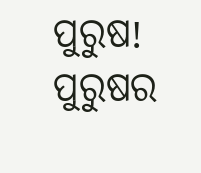ପୁରୁଷ! ପୁରୁଷର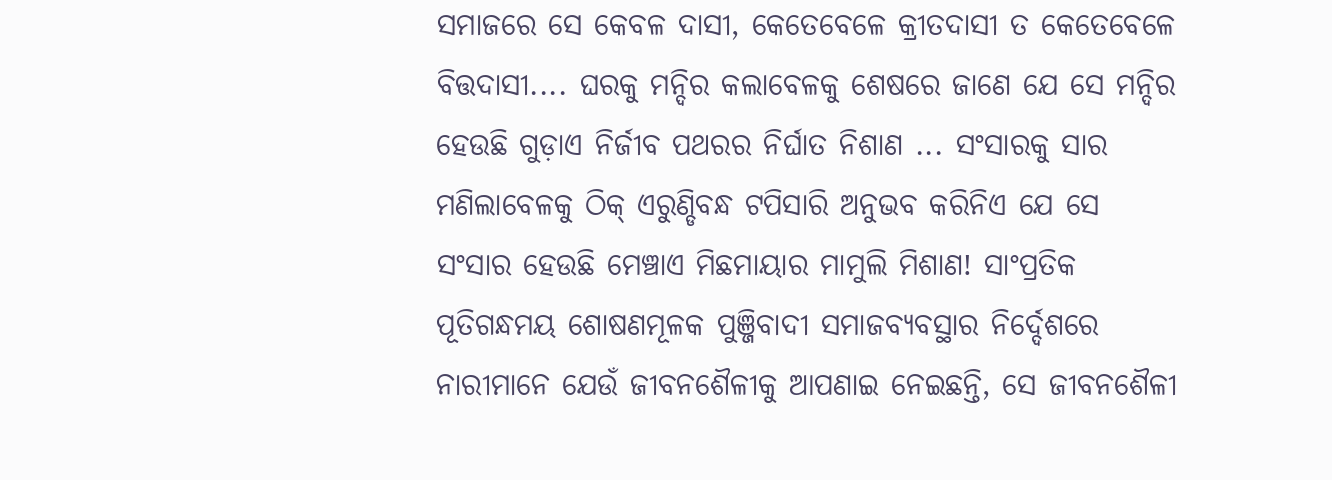ସମାଜରେ ସେ କେବଳ ଦାସୀ, କେତେବେଳେ କ୍ରୀତଦାସୀ ତ କେତେବେଳେ ବିତ୍ତଦାସୀ.... ଘରକୁ ମନ୍ଦିର କଲାବେଳକୁ ଶେଷରେ ଜାଣେ ଯେ ସେ ମନ୍ଦିର ହେଉଛି ଗୁଡ଼ାଏ ନିର୍ଜୀବ ପଥରର ନିର୍ଘାତ ନିଶାଣ ... ସଂସାରକୁ ସାର ମଣିଲାବେଳକୁ ଠିକ୍ ଏରୁଣ୍ଡିବନ୍ଧ ଟପିସାରି ଅନୁଭବ କରିନିଏ ଯେ ସେ ସଂସାର ହେଉଛି ମେଞ୍ଚାଏ ମିଛମାୟାର ମାମୁଲି ମିଶାଣ! ସାଂପ୍ରତିକ ପୂତିଗନ୍ଧମୟ ଶୋଷଣମୂଳକ ପୁଞ୍ଜିବାଦୀ ସମାଜବ୍ୟବସ୍ଥାର ନିର୍ଦ୍ଦେଶରେ ନାରୀମାନେ ଯେଉଁ ଜୀବନଶୈଳୀକୁ ଆପଣାଇ ନେଇଛନ୍ତି, ସେ ଜୀବନଶୈଳୀ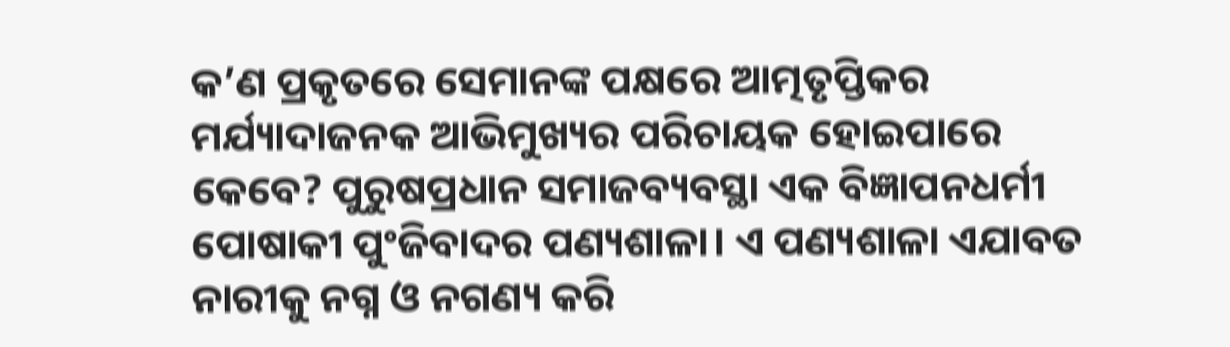କ’ଣ ପ୍ରକୃତରେ ସେମାନଙ୍କ ପକ୍ଷରେ ଆତ୍ମତୃପ୍ତିକର ମର୍ଯ୍ୟାଦାଜନକ ଆଭିମୁଖ୍ୟର ପରିଚାୟକ ହୋଇପାରେ କେବେ? ପୁରୁଷପ୍ରଧାନ ସମାଜବ୍ୟବସ୍ଥା ଏକ ବିଜ୍ଞାପନଧର୍ମୀ ପୋଷାକୀ ପୁଂଜିବାଦର ପଣ୍ୟଶାଳା। ଏ ପଣ୍ୟଶାଳା ଏଯାବତ ନାରୀକୁ ନଗ୍ନ ଓ ନଗଣ୍ୟ କରି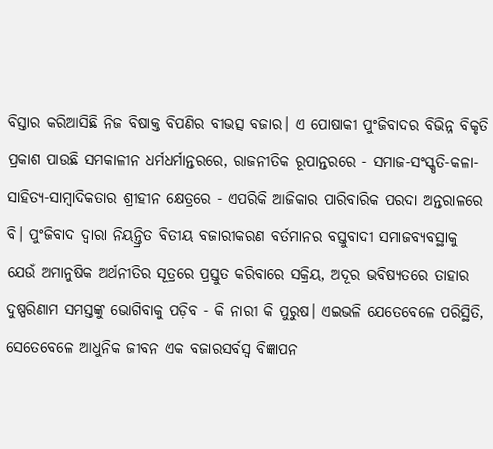ବିସ୍ତାର କରିଆସିଛି ନିଜ ବିଷାକ୍ତ ବିପଣିର ବୀଭତ୍ସ ବଜାର। ଏ ପୋଷାକୀ ପୁଂଜିବାଦର ବିଭିନ୍ନ ବିକୃତି ପ୍ରକାଶ ପାଉଛି ସମକାଳୀନ ଧର୍ମଧର୍ମାନ୍ତରରେ, ରାଜନୀତିକ ରୂପାନ୍ତରରେ - ସମାଜ-ସଂସ୍କୃତି-କଳା-ସାହିତ୍ୟ-ସାମ୍ୱାଦିକତାର ଶ୍ରୀହୀନ କ୍ଷେତ୍ରରେ - ଏପରିକି ଆଜିକାର ପାରିବାରିକ ପରଦା ଅନ୍ତରାଳରେ ବି। ପୁଂଜିବାଦ ଦ୍ୱାରା ନିୟନ୍ତ୍ରିତ ବିତୀୟ ବଜାରୀକରଣ ବର୍ତମାନର ବସ୍ତୁବାଦୀ ସମାଜବ୍ୟବସ୍ଥାକୁ ଯେଉଁ ଅମାନୁଷିକ ଅର୍ଥନୀତିର ସୂତ୍ରରେ ପ୍ରସ୍ତୁତ କରିବାରେ ସକ୍ରିୟ, ଅଦୂର ଭବିଷ୍ୟତରେ ତାହାର ଦୁଷ୍ପରିଣାମ ସମସ୍ତଙ୍କୁ ଭୋଗିବାକୁ ପଡ଼ିବ - କି ନାରୀ କି ପୁରୁଷ। ଏଇଭଳି ଯେତେବେଳେ ପରିସ୍ଥିତି, ସେତେବେଳେ ଆଧୁନିକ ଜୀବନ ଏକ ବଜାରସର୍ବସ୍ୱ ବିଜ୍ଞାପନ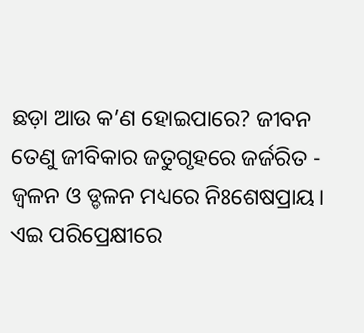ଛଡ଼ା ଆଉ କ’ଣ ହୋଇପାରେ? ଜୀବନ ତେଣୁ ଜୀବିକାର ଜତୁଗୃହରେ ଜର୍ଜରିତ - ଜ୍ୱଳନ ଓ ଡ୍ଡଳନ ମଧ୍ୟରେ ନିଃଶେଷପ୍ରାୟ। ଏଇ ପରିପ୍ରେକ୍ଷୀରେ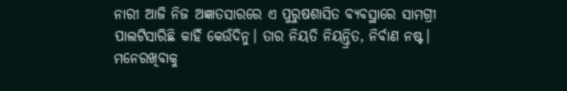ନାରୀ ଆଜି ନିଜ ଅଜ୍ଞାତସାରରେ ଏ ପୁରୁଷଶାସିତ ବ୍ୟବସ୍ଥାରେ ସାମଗ୍ରୀ ପାଲଟିସାରିଛି କାହିଁ କେଉଁଦିନୁ। ତାର ନିୟତି ନିୟନ୍ତ୍ରିତ, ନିର୍ବାଣ ନଷ୍ଟ। ମନେରଖିବାକୁ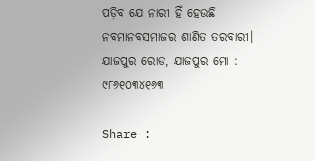ପଡ଼ିବ ଯେ ନାରୀ ହିଁ ହେଉଛି ନବମାନବସମାଜର ଶାଣିତ ତରବାରୀ। ଯାଜପୁର ରୋଡ, ଯାଜପୁର ମୋ : ୯୮୬୧୦୩୪୧୬୩

Share :